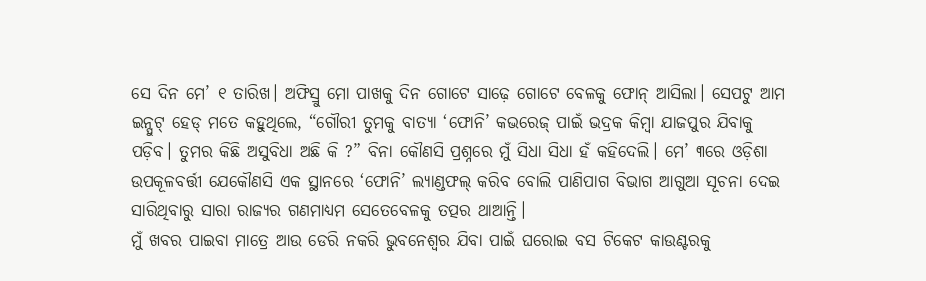ସେ ଦିନ ମେ’ ୧ ତାରିଖ। ଅଫିସ୍ରୁ ମୋ ପାଖକୁ ଦିନ ଗୋଟେ ସାଢ଼େ ଗୋଟେ ବେଳକୁ ଫୋନ୍ ଆସିଲା। ସେପଟୁ ଆମ ଇନ୍ପୁଟ୍ ହେଡ୍ ମତେ କହୁଥିଲେ, “ଗୌରୀ ତୁମକୁ ବାତ୍ୟା ‘ଫୋନି’ କଭରେଜ୍ ପାଇଁ ଭଦ୍ରକ କିମ୍ବା ଯାଜପୁର ଯିବାକୁ ପଡ଼ିବ। ତୁମର କିଛି ଅସୁବିଧା ଅଛି କି ?” ବିନା କୌଣସି ପ୍ରଶ୍ନରେ ମୁଁ ସିଧା ସିଧା ହଁ କହିଦେଲି। ମେ’ ୩ରେ ଓଡ଼ିଶା ଉପକୂଳବର୍ତ୍ତୀ ଯେକୌଣସି ଏକ ସ୍ଥାନରେ ‘ଫୋନି’ ଲ୍ୟାଣ୍ଡଫଲ୍ କରିବ ବୋଲି ପାଣିପାଗ ବିଭାଗ ଆଗୁଆ ସୂଚନା ଦେଇ ସାରିଥିବାରୁ ସାରା ରାଜ୍ୟର ଗଣମାଧ୍ୟମ ସେତେବେଳକୁ ତତ୍ପର ଥାଆନ୍ତି।
ମୁଁ ଖବର ପାଇବା ମାତ୍ରେ ଆଉ ଡେରି ନକରି ଭୁବନେଶ୍ୱର ଯିବା ପାଇଁ ଘରୋଇ ବସ ଟିକେଟ କାଉଣ୍ଟରକୁ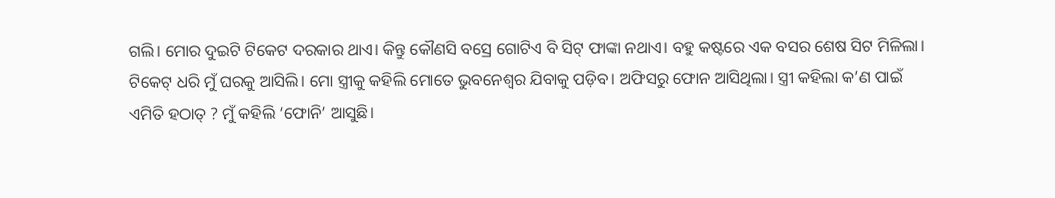ଗଲି। ମୋର ଦୁଇଟି ଟିକେଟ ଦରକାର ଥାଏ। କିନ୍ତୁ କୌଣସି ବସ୍ରେ ଗୋଟିଏ ବି ସିଟ୍ ଫାଙ୍କା ନଥାଏ। ବହୁ କଷ୍ଟରେ ଏକ ବସର ଶେଷ ସିଟ ମିଳିଲା। ଟିକେଟ୍ ଧରି ମୁଁ ଘରକୁ ଆସିଲି। ମୋ ସ୍ତ୍ରୀକୁ କହିଲି ମୋତେ ଭୁବନେଶ୍ୱର ଯିବାକୁ ପଡ଼ିବ। ଅଫିସରୁ ଫୋନ ଆସିଥିଲା। ସ୍ତ୍ରୀ କହିଲା କ’ଣ ପାଇଁ ଏମିତି ହଠାତ୍ ? ମୁଁ କହିଲି ‘ଫୋନି’ ଆସୁଛି।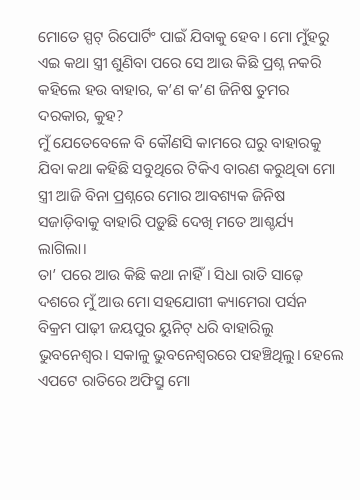ମୋତେ ସ୍ପଟ୍ ରିପୋର୍ଟିଂ ପାଇଁ ଯିବାକୁ ହେବ। ମୋ ମୁଁହରୁ ଏଇ କଥା ସ୍ତ୍ରୀ ଶୁଣିବା ପରେ ସେ ଆଉ କିଛି ପ୍ରଶ୍ନ ନକରି କହିଲେ ହଉ ବାହାର, କ’ଣ କ’ଣ ଜିନିଷ ତୁମର ଦରକାର, କୁହ?
ମୁଁ ଯେତେବେଳେ ବି କୌଣସି କାମରେ ଘରୁ ବାହାରକୁ ଯିବା କଥା କହିଛି ସବୁଥିରେ ଟିକିଏ ବାରଣ କରୁଥିବା ମୋ ସ୍ତ୍ରୀ ଆଜି ବିନା ପ୍ରଶ୍ନରେ ମୋର ଆବଶ୍ୟକ ଜିନିଷ ସଜାଡ଼ିବାକୁ ବାହାରି ପଡ଼ୁଛି ଦେଖି ମତେ ଆଶ୍ଚର୍ଯ୍ୟ ଲାଗିଲା।
ତା’ ପରେ ଆଉ କିଛି କଥା ନାହିଁ। ସିଧା ରାତି ସାଢ଼େ ଦଶରେ ମୁଁ ଆଉ ମୋ ସହଯୋଗୀ କ୍ୟାମେରା ପର୍ସନ ବିକ୍ରମ ପାଢ଼ୀ ଜୟପୁର ୟୁନିଟ୍ ଧରି ବାହାରିଲୁ ଭୁବନେଶ୍ୱର। ସକାଳୁ ଭୁବନେଶ୍ୱରରେ ପହଞ୍ଚିଥିଲୁ। ହେଲେ ଏପଟେ ରାତିରେ ଅଫିସ୍ରୁ ମୋ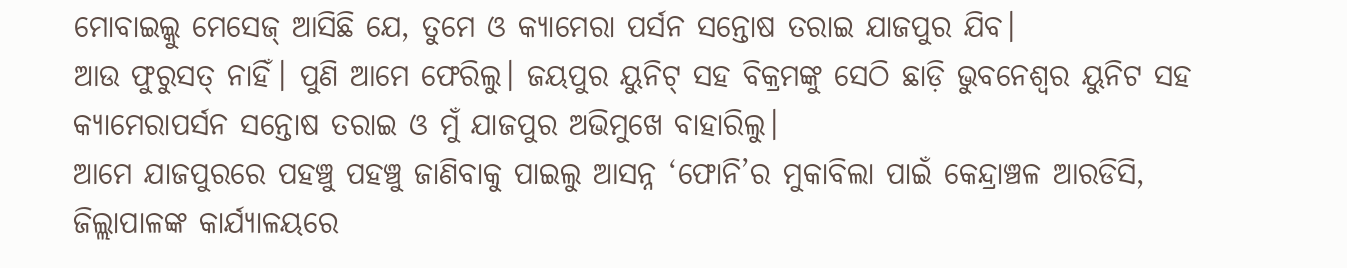ମୋବାଇଲ୍କୁ ମେସେଜ୍ ଆସିଛି ଯେ, ତୁମେ ଓ କ୍ୟାମେରା ପର୍ସନ ସନ୍ତୋଷ ତରାଇ ଯାଜପୁର ଯିବ।
ଆଉ ଫୁରୁସତ୍ ନାହିଁ। ପୁଣି ଆମେ ଫେରିଲୁ। ଜୟପୁର ୟୁନିଟ୍ ସହ ବିକ୍ରମଙ୍କୁ ସେଠି ଛାଡ଼ି ଭୁବନେଶ୍ୱର ୟୁନିଟ ସହ କ୍ୟାମେରାପର୍ସନ ସନ୍ତୋଷ ତରାଇ ଓ ମୁଁ ଯାଜପୁର ଅଭିମୁଖେ ବାହାରିଲୁ।
ଆମେ ଯାଜପୁରରେ ପହଞ୍ଚୁ ପହଞ୍ଚୁ ଜାଣିବାକୁ ପାଇଲୁ ଆସନ୍ନ ‘ଫୋନି’ର ମୁକାବିଲା ପାଇଁ କେନ୍ଦ୍ରାଞ୍ଚଳ ଆରଡିସି, ଜିଲ୍ଲାପାଳଙ୍କ କାର୍ଯ୍ୟାଳୟରେ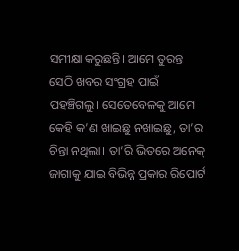ସମୀକ୍ଷା କରୁଛନ୍ତି। ଆମେ ତୁରନ୍ତ ସେଠି ଖବର ସଂଗ୍ରହ ପାଇଁ ପହଞ୍ଚିଗଲୁ। ସେତେବେଳକୁ ଆମେ କେହି କ’ଣ ଖାଇଛୁ ନଖାଇଛୁ, ତା’ର ଚିନ୍ତା ନଥିଲା। ତା’ରି ଭିତରେ ଅନେକ୍ ଜାଗାକୁ ଯାଇ ବିଭିନ୍ନ ପ୍ରକାର ରିପୋର୍ଟ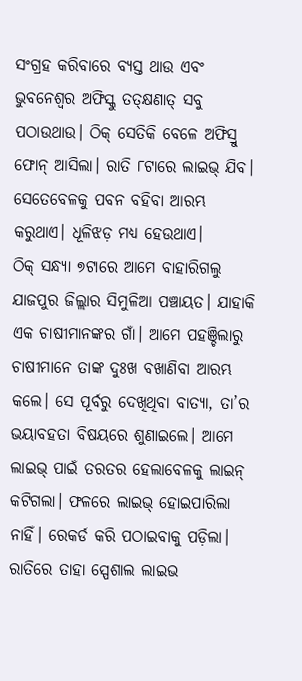ସଂଗ୍ରହ କରିବାରେ ବ୍ୟସ୍ତ ଥାଉ ଏବଂ ଭୁବନେଶ୍ୱର ଅଫିସ୍କୁ ତତ୍କ୍ଷଣାତ୍ ସବୁ ପଠାଉଥାଉ। ଠିକ୍ ସେତିକି ବେଳେ ଅଫିସ୍ରୁ ଫୋନ୍ ଆସିଲା। ରାତି ୮ଟାରେ ଲାଇଭ୍ ଯିବ। ସେତେବେଳକୁ ପବନ ବହିବା ଆରମ୍ଭ କରୁଥାଏ। ଧୂଳିଝଡ଼ ମଧ୍ୟ ହେଉଥାଏ।
ଠିକ୍ ସନ୍ଧ୍ୟା ୭ଟାରେ ଆମେ ବାହାରିଗଲୁ ଯାଜପୁର ଜିଲ୍ଲାର ସିମୁଳିଆ ପଞ୍ଚାୟତ। ଯାହାକି ଏକ ଚାଷୀମାନଙ୍କର ଗାଁ। ଆମେ ପହଞ୍ଚିଲାରୁ ଚାଷୀମାନେ ତାଙ୍କ ଦୁଃଖ ବଖାଣିବା ଆରମ୍ଭ କଲେ। ସେ ପୂର୍ବରୁ ଦେଖିଥିବା ବାତ୍ୟା, ତା’ର ଭୟାବହତା ବିଷୟରେ ଶୁଣାଇଲେ। ଆମେ ଲାଇଭ୍ ପାଇଁ ତରତର ହେଲାବେଳକୁ ଲାଇନ୍ କଟିଗଲା। ଫଳରେ ଲାଇଭ୍ ହୋଇପାରିଲା ନାହିଁ। ରେକର୍ଡ କରି ପଠାଇବାକୁ ପଡ଼ିଲା। ରାତିରେ ତାହା ସ୍ପେଶାଲ ଲାଇଭ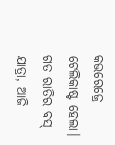କଭରେଜ୍ରେ ଟେଲିକାଷ୍ଟ ହେଲା।
ଗତ ରାତିର ବସ୍ ଯାତ୍ରା, ଆଜି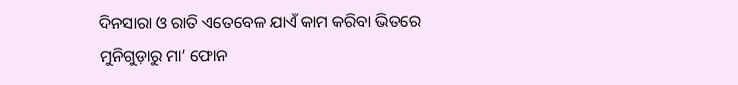ଦିନସାରା ଓ ରାତି ଏତେବେଳ ଯାଏଁ କାମ କରିବା ଭିତରେ ମୁନିଗୁଡ଼ାରୁ ମା’ ଫୋନ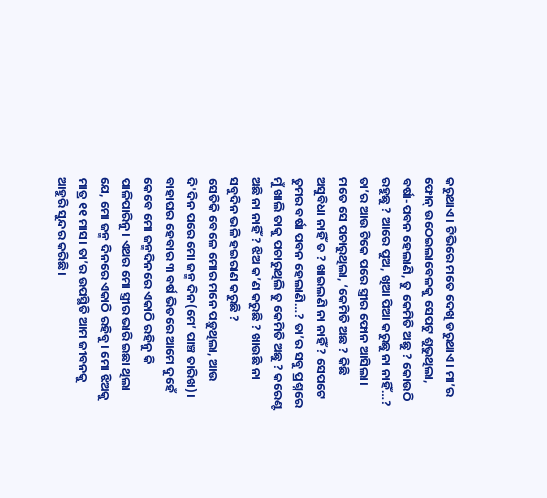କରୁଥାଏ। ଟିଭିରେ ମତେ ଦେଖି ଡରୁଥାଏ। ମା’ର ଫୋନ୍ ଉଠେଇଲାବେଳକୁ ସେପଟୁ ଶୁଭୁଥିଲା, ବର୍ଷା-ପବନ ହେଲାଣି, ତୁ କେମିତି ଅଛୁ ? କୋଉଠି ରହୁଛୁ ? ଆରେ ପୁଅ, ଖିଆ ପିଆ କରୁଛୁ ନା ନାହିଁ…?
ତା’ର ଆଉ ଟିକେ ପରେ ସ୍ତ୍ରୀର ଫୋନ ଆସିଲା। ମତେ ସେ ପଚାରୁଥିଲା, ‘କେମିତି ଅଛ ? କିଛି ଅସୁବିଧା ନାହିଁ ତ ? ଖାଇଲଣି ନା ନାହିଁ ? ସେପଟେ ତୁମର ବର୍ଷା ପବନ ହେଲାଣି…? ତା’ର ସବୁ ପ୍ରଶ୍ନରେ ମୁଁ ଖାଲି ତାକୁ ପଚାରୁଥିଲି ତୁ କେମିତି ଅଛୁ ? କରେଣ୍ଟ ଅଛି ନା ନାହିଁ ? ଝିଅ କ’ଣ କରୁଛି ? ଖାଉଛି ନା ସବୁଦିନ ଭଳି ହଇରାଣ କରୁଛି ?
ସେତିକି ବେଳେ ମୋର ମନେ ପଡ଼ୁଥିଲା, ଆଉ ଦି'ଦିନ ପରେ ମୋ ଜନ୍ମ ଦିନ(ମେ’ ପାଞ୍ଚ ତାରିଖ)। ବାହାଘର ହେବାର ୩ ବର୍ଷ ଭିତରେ ଆମେ ଦୁହେଁ କେବେ ମୋ ଜନ୍ମଦିନରେ ଏକାଠି ରହିନୁ କି ପାଳିପାରିନୁ। ଏଥର ମୋ ସ୍ତ୍ରୀର ଭାରି ଇଛା ଥିଲା ଯେ, ମୋ ଜନ୍ମ ଦିନରେ ଏକାଠି ରହିବୁ। ମୋ ଝିଅକୁ ମାତ୍ର ୧୧ ମାସ। ତା’ର ଉପସ୍ଥିତି ଆମ ଜୀବନକୁ ଆହୁରି ସୁନ୍ଦର କରିଛି।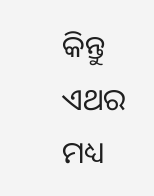କିନ୍ତୁ ଏଥର ମଧ୍ୟ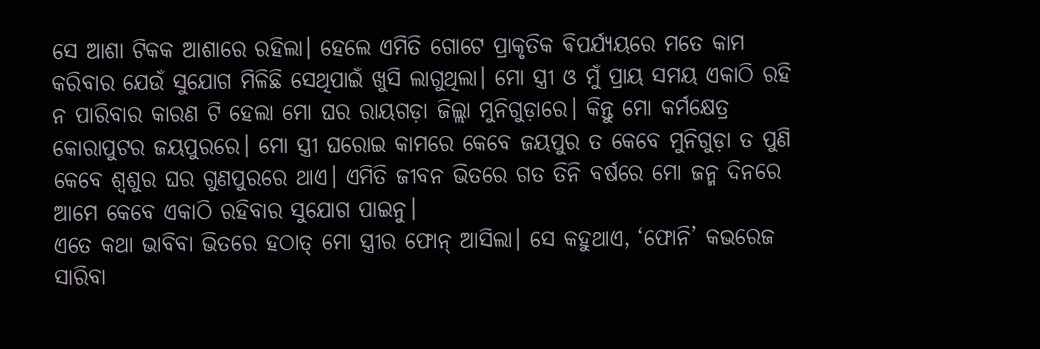ସେ ଆଶା ଟିକକ ଆଶାରେ ରହିଲା। ହେଲେ ଏମିତି ଗୋଟେ ପ୍ରାକୃତିକ ଵିପର୍ଯ୍ୟୟରେ ମତେ କାମ କରିବାର ଯେଉଁ ସୁଯୋଗ ମିଳିଛି ସେଥିପାଇଁ ଖୁସି ଲାଗୁଥିଲା। ମୋ ସ୍ତ୍ରୀ ଓ ମୁଁ ପ୍ରାୟ ସମୟ ଏକାଠି ରହି ନ ପାରିବାର କାରଣ ଟି ହେଲା ମୋ ଘର ରାୟଗଡ଼ା ଜିଲ୍ଲା ମୁନିଗୁଡ଼ାରେ। କିନ୍ତୁ ମୋ କର୍ମକ୍ଷେତ୍ର କୋରାପୁଟର ଜୟପୁରରେ। ମୋ ସ୍ତ୍ରୀ ଘରୋଇ କାମରେ କେବେ ଜୟପୁର ତ କେବେ ମୁନିଗୁଡ଼ା ତ ପୁଣି କେବେ ଶ୍ୱଶୁର ଘର ଗୁଣପୁରରେ ଥାଏ। ଏମିତି ଜୀବନ ଭିତରେ ଗତ ତିନି ବର୍ଷରେ ମୋ ଜନ୍ମ ଦିନରେ ଆମେ କେବେ ଏକାଠି ରହିବାର ସୁଯୋଗ ପାଇନୁ।
ଏତେ କଥା ଭାବିବା ଭିତରେ ହଠାତ୍ ମୋ ସ୍ତ୍ରୀର ଫୋନ୍ ଆସିଲା। ସେ କହୁଥାଏ, ‘ଫୋନି’ କଭରେଜ ସାରିବା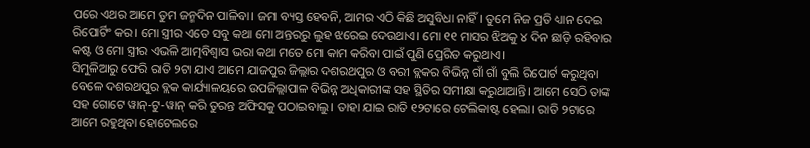ପରେ ଏଥର ଆମେ ତୁମ ଜନ୍ମଦିନ ପାଳିବା। ଜମା ବ୍ୟସ୍ତ ହେବନି, ଆମର ଏଠି କିଛି ଅସୁବିଧା ନାହିଁ। ତୁମେ ନିଜ ପ୍ରତି ଧ୍ୟାନ ଦେଇ ରିପୋର୍ଟିଂ କର। ମୋ ସ୍ତ୍ରୀର ଏତେ ସବୁ କଥା ମୋ ଅନ୍ତରରୁ ଲୁହ ଝରେଇ ଦେଉଥାଏ। ମୋ ୧୧ ମାସର ଝିଅକୁ ୪ ଦିନ ଛାଡ଼ି ରହିବାର କଷ୍ଟ ଓ ମୋ ସ୍ତ୍ରୀର ଏଭଳି ଆତ୍ମବିଶ୍ୱାସ ଭରା କଥା ମତେ ମୋ କାମ କରିବା ପାଇଁ ପୁଣି ପ୍ରେରିତ କରୁଥାଏ।
ସିମୁଳିଆରୁ ଫେରି ରାତି ୨ଟା ଯାଏ ଆମେ ଯାଜପୁର ଜିଲ୍ଲାର ଦଶରଥପୁର ଓ ବରୀ ବ୍ଲକର ବିଭିନ୍ନ ଗାଁ ଗାଁ ବୁଲି ରିପୋର୍ଟ କରୁଥିବା ବେଳେ ଦଶରଥପୁର ବ୍ଲକ କାର୍ଯ୍ୟାଳୟରେ ଉପଜିଲ୍ଲାପାଳ ବିଭିନ୍ନ ଅଧିକାରୀଙ୍କ ସହ ସ୍ଥିତିର ସମୀକ୍ଷା କରୁଥାଆନ୍ତି। ଆମେ ସେଠି ତାଙ୍କ ସହ ଗୋଟେ ୱାନ୍-ଟୁ-ୱାନ୍ କରି ତୁରନ୍ତ ଅଫିସକୁ ପଠାଇବାଲୁ। ତାହା ଯାଇ ରାତି ୧୨ଟାରେ ଟେଲିକାଷ୍ଟ ହେଲା। ରାତି ୨ଟାରେ ଆମେ ରହୁଥିବା ହୋଟେଲରେ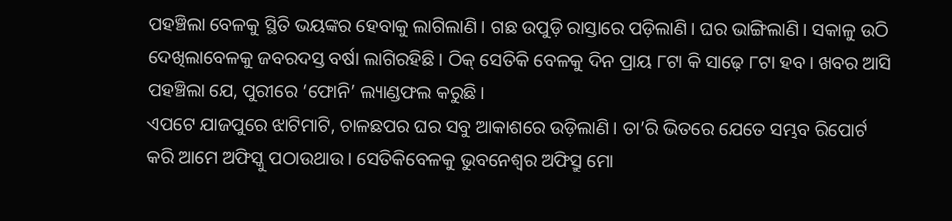ପହଞ୍ଚିଲା ବେଳକୁ ସ୍ଥିତି ଭୟଙ୍କର ହେବାକୁ ଲାଗିଲାଣି। ଗଛ ଉପୁଡ଼ି ରାସ୍ତାରେ ପଡ଼ିଲାଣି। ଘର ଭାଙ୍ଗିଲାଣି। ସକାଳୁ ଉଠି ଦେଖିଲାବେଳକୁ ଜବରଦସ୍ତ ବର୍ଷା ଲାଗିରହିଛି। ଠିକ୍ ସେତିକି ବେଳକୁ ଦିନ ପ୍ରାୟ ୮ଟା କି ସାଢ଼େ ୮ଟା ହବ। ଖବର ଆସି ପହଞ୍ଚିଲା ଯେ, ପୁରୀରେ ‘ଫୋନି’ ଲ୍ୟାଣ୍ଡଫଲ କରୁଛି।
ଏପଟେ ଯାଜପୁରେ ଝାଟିମାଟି, ଚାଳଛପର ଘର ସବୁ ଆକାଶରେ ଉଡ଼ିଲାଣି। ତା’ରି ଭିତରେ ଯେତେ ସମ୍ଭବ ରିପୋର୍ଟ କରି ଆମେ ଅଫିସ୍କୁ ପଠାଉଥାଉ। ସେତିକିବେଳକୁ ଭୁବନେଶ୍ୱର ଅଫିସ୍ରୁ ମୋ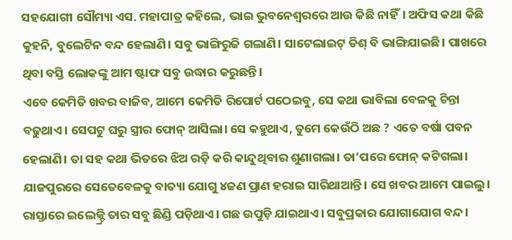ସହଯୋଗୀ ସୌମ୍ୟା ଏସ. ମହାପାତ୍ର କହିଲେ, ଭାଇ ଭୁବନେଶ୍ୱରରେ ଆଉ କିଛି ନାହିଁ। ଅଫିସ କଥା କିଛି କୁହନି, ବୁଲେଟିନ ବନ୍ଦ ହେଲାଣି। ସବୁ ଭାଙ୍ଗିରୁଜି ଗଲାଣି। ସାଟେଲାଇଟ୍ ଡିଶ୍ ବି ଭାଙ୍ଗିଯାଇଛି। ପାଖରେ ଥିବା ବସ୍ତି ଲୋକଙ୍କୁ ଆମ ଷ୍ଟାଫ ସବୁ ଉଦ୍ଧାର କରୁଛନ୍ତି।
ଏବେ କେମିତି ଖବର ବାଜିବ, ଆମେ କେମିତି ରିପୋର୍ଟ ପଠେଇବୁ, ସେ କଥା ଭାବିଲା ବେଳକୁ ଚିନ୍ତା ବଢୁଥାଏ। ସେପଟୁ ଘରୁ ସ୍ତ୍ରୀର ଫୋନ୍ ଆସିଲା। ସେ କହୁଥାଏ, ତୁମେ କେଉଁଠି ଅଛ ? ଏତେ ବର୍ଷା ପବନ ହେଲାଣି। ତା ସହ କଥା ଭିତରେ ଝିଅ ରଡ଼ି କରି କାନ୍ଦୁଥିବାର ଶୁଣାଗଲା। ତା’ପରେ ଫୋନ୍ କଟିଗଲା।
ଯାଜପୁରରେ ସେତେବେଳକୁ ବାତ୍ୟା ଯୋଗୁ ୪ଜଣ ପ୍ରାଣ ହରାଇ ସାରିଥାଆନ୍ତି। ସେ ଖବର ଆମେ ପାଇଲୁ। ରାସ୍ତାରେ ଇଲେକ୍ଟ୍ରି ତାର ସବୁ ଛିଣ୍ଡି ପଡ଼ିଥାଏ। ଗଛ ଉପୁଡ଼ି ଯାଇଥାଏ। ସବୁପ୍ରକାର ଯୋଗାଯୋଗ ବନ୍ଦ।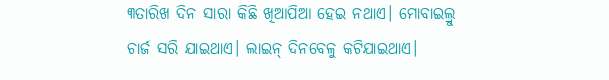୩ତାରିଖ ଦିନ ସାରା କିଛି ଖିଆପିଆ ହେଇ ନଥାଏ। ମୋବାଇଲ୍ରୁ ଚାର୍ଜ ସରି ଯାଇଥାଏ। ଲାଇନ୍ ଦିନବେଳୁ କଟିଯାଇଥାଏ।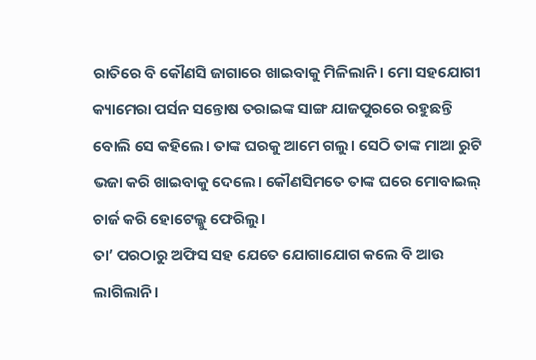ରାତିରେ ବି କୌଣସି ଜାଗାରେ ଖାଇବାକୁ ମିଳିଲାନି। ମୋ ସହଯୋଗୀ କ୍ୟାମେରା ପର୍ସନ ସନ୍ତୋଷ ତରାଇଙ୍କ ସାଙ୍ଗ ଯାଜପୁରରେ ରହୁଛନ୍ତି ବୋଲି ସେ କହିଲେ। ତାଙ୍କ ଘରକୁ ଆମେ ଗଲୁ। ସେଠି ତାଙ୍କ ମାଆ ରୁଟି ଭଜା କରି ଖାଇବାକୁ ଦେଲେ। କୌଣସିମତେ ତାଙ୍କ ଘରେ ମୋବାଇଲ୍ ଚାର୍ଜ କରି ହୋଟେଲ୍କୁ ଫେରିଲୁ।
ତା’ ପରଠାରୁ ଅଫିସ ସହ ଯେତେ ଯୋଗାଯୋଗ କଲେ ବି ଆଉ ଲାଗିଲାନି।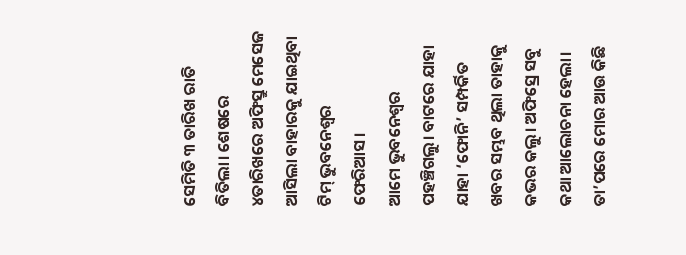ସେମିତି ୩ ତାରିଖ ରାତି ବିତିଲା। ଶେଷରେ ୪ତାରିଖରେ ଅଫିସ୍ରୁ ମେସେଜ ଆସିଲା ବାହାରକୁ ଯାଇଥିବା ଟିମ୍ ଭୁବନେଶ୍ୱର ଫେରିଆସ।
ଆମେ ଭୁବନେଶ୍ୱର ପହଞ୍ଚିଗଲୁ। ବାଟରେ ଯାହା ଯାହା ‘ଫୋନି’ ସମ୍ପର୍କିତ ଖବର ସମ୍ଭବ ଥିଲା ତାହାକୁ କଭର କଲୁ। ଅଫିସ୍ରେ ସବୁ କଥା ଆଲୋଚନା ହେଲା। ତା’ପରେ ମୋର ଆଉ କିଛି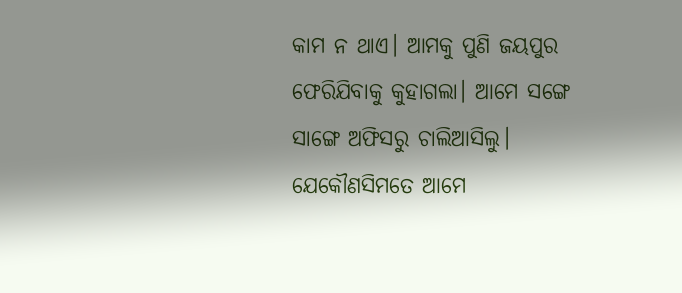କାମ ନ ଥାଏ। ଆମକୁ ପୁଣି ଜୟପୁର ଫେରିଯିବାକୁ କୁହାଗଲା। ଆମେ ସଙ୍ଗେ ସାଙ୍ଗେ ଅଫିସରୁ ଚାଲିଆସିଲୁ। ଯେକୌଣସିମତେ ଆମେ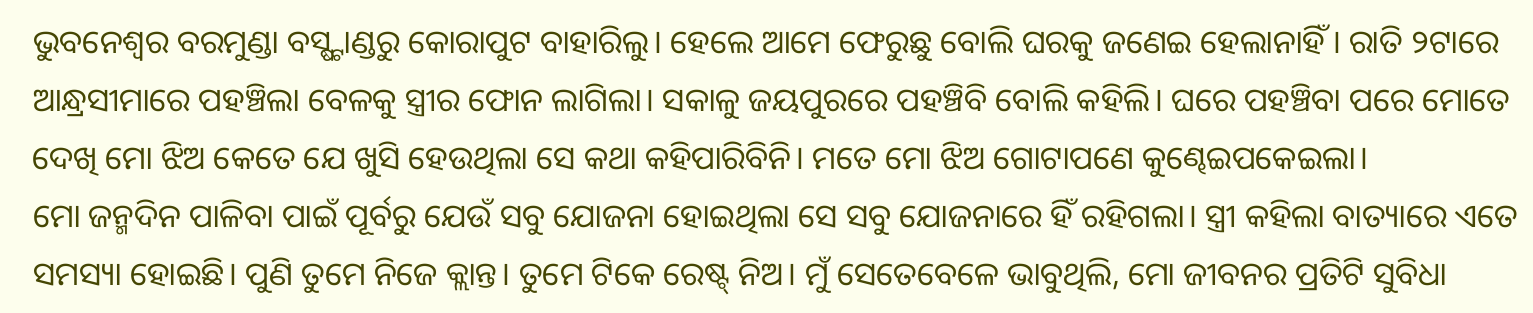ଭୁବନେଶ୍ୱର ବରମୁଣ୍ଡା ବସ୍ଷ୍ଟାଣ୍ଡରୁ କୋରାପୁଟ ବାହାରିଲୁ। ହେଲେ ଆମେ ଫେରୁଛୁ ବୋଲି ଘରକୁ ଜଣେଇ ହେଲାନାହିଁ। ରାତି ୨ଟାରେ ଆନ୍ଧ୍ରସୀମାରେ ପହଞ୍ଚିଲା ବେଳକୁ ସ୍ତ୍ରୀର ଫୋନ ଲାଗିଲା। ସକାଳୁ ଜୟପୁରରେ ପହଞ୍ଚିବି ବୋଲି କହିଲି। ଘରେ ପହଞ୍ଚିବା ପରେ ମୋତେ ଦେଖି ମୋ ଝିଅ କେତେ ଯେ ଖୁସି ହେଉଥିଲା ସେ କଥା କହିପାରିବିନି। ମତେ ମୋ ଝିଅ ଗୋଟାପଣେ କୁଣ୍ଢେଇପକେଇଲା।
ମୋ ଜନ୍ମଦିନ ପାଳିବା ପାଇଁ ପୂର୍ବରୁ ଯେଉଁ ସବୁ ଯୋଜନା ହୋଇଥିଲା ସେ ସବୁ ଯୋଜନାରେ ହିଁ ରହିଗଲା। ସ୍ତ୍ରୀ କହିଲା ବାତ୍ୟାରେ ଏତେ ସମସ୍ୟା ହୋଇଛି। ପୁଣି ତୁମେ ନିଜେ କ୍ଲାନ୍ତ। ତୁମେ ଟିକେ ରେଷ୍ଟ୍ ନିଅ। ମୁଁ ସେତେବେଳେ ଭାବୁଥିଲି, ମୋ ଜୀବନର ପ୍ରତିଟି ସୁବିଧା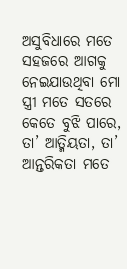ଅସୁବିଧାରେ ମତେ ସହଜରେ ଆଗକୁ ନେଇଯାଉଥିବା ମୋ ସ୍ତ୍ରୀ ମତେ ସତରେ କେତେ ବୁଝି ପାରେ, ତା’ ଆତ୍ମିୟତା, ତା’ ଆନ୍ତରିକତା ମତେ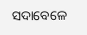ସଦାବେଳେ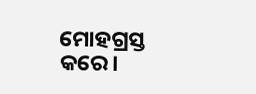ମୋହଗ୍ରସ୍ତ କରେ।